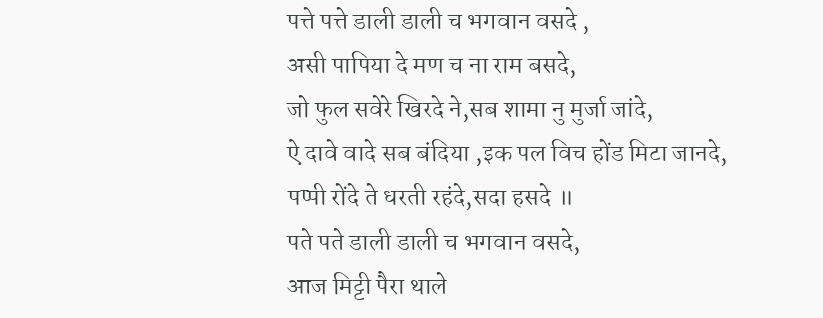पत्ते पत्ते डाली डाली च भगवान वसदे ,
असी पापिया दे मण च ना राम बसदे,
जो फुल सवेरे खिरदे ने,सब शामा नु मुर्जा जांदे,
ऐ दावे वादे सब बंदिया ,इक पल विच होंड मिटा जानदे,
पप्पी रोंदे ते धरती रहंदे,सदा हसदे ॥
पते पते डाली डाली च भगवान वसदे,
आज मिट्टी पैरा थाले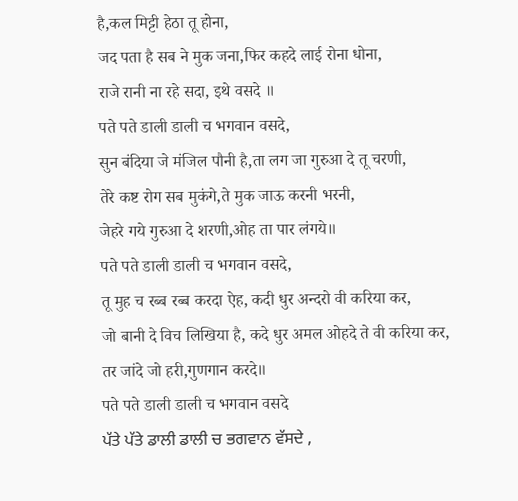है,कल मिट्टी हेठा तू होना,
जद पता है सब ने मुक जना,फिर कहदे लाई रोना धोना,
राजे रानी ना रहे सदा, इथे वसदे ॥
पते पते डाली डाली च भगवान वसदे,
सुन बंदिया जे मंजिल पौनी है,ता लग जा गुरुआ दे तू चरणी,
तेरे कष्ट रोग सब मुकंगे,ते मुक जाऊ करनी भरनी,
जेहरे गये गुरुआ दे शरणी,ओह ता पार लंगये॥
पते पते डाली डाली च भगवान वसदे,
तू मुह च रब्ब रब्ब करदा ऐह, कदी धुर अन्दरो वी करिया कर,
जो बानी दे विच लिखिया है, कदे धुर अमल ओहदे ते वी करिया कर,
तर जांदे जो हरी,गुणगान करदे॥
पते पते डाली डाली च भगवान वसदे
ਪੱਤੇ ਪੱਤੇ ਡਾਲੀ ਡਾਲੀ ਚ ਭਗਵਾਨ ਵੱਸਦੇ ,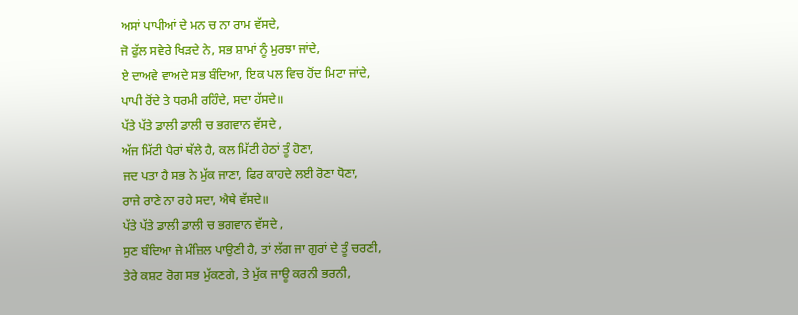ਅਸਾਂ ਪਾਪੀਆਂ ਦੇ ਮਨ ਚ ਨਾ ਰਾਮ ਵੱਸਦੇ,
ਜੋ ਫੁੱਲ ਸਵੇਰੇ ਖਿੜਦੇ ਨੇ, ਸਭ ਸ਼ਾਮਾਂ ਨੂੰ ਮੁਰਝਾ ਜਾਂਦੇ,
ਏ ਦਾਅਵੇ ਵਾਅਦੇ ਸਭ ਬੰਦਿਆ, ਇਕ ਪਲ ਵਿਚ ਹੋਂਦ ਮਿਟਾ ਜਾਂਦੇ,
ਪਾਪੀ ਰੋਂਦੇ ਤੇ ਧਰਮੀ ਰਹਿੰਦੇ, ਸਦਾ ਹੱਸਦੇ॥
ਪੱਤੇ ਪੱਤੇ ਡਾਲੀ ਡਾਲੀ ਚ ਭਗਵਾਨ ਵੱਸਦੇ ,
ਅੱਜ ਮਿੱਟੀ ਪੈਰਾਂ ਥੱਲੇ ਹੈ, ਕਲ ਮਿੱਟੀ ਹੇਠਾਂ ਤੂੰ ਹੋਣਾ,
ਜਦ ਪਤਾ ਹੈ ਸਭ ਨੇ ਮੁੱਕ ਜਾਣਾ, ਫਿਰ ਕਾਹਦੇ ਲਈ ਰੋਣਾ ਧੋਣਾ,
ਰਾਜੇ ਰਾਣੇ ਨਾ ਰਹੇ ਸਦਾ, ਐਥੇ ਵੱਸਦੇ॥
ਪੱਤੇ ਪੱਤੇ ਡਾਲੀ ਡਾਲੀ ਚ ਭਗਵਾਨ ਵੱਸਦੇ ,
ਸੁਣ ਬੰਦਿਆ ਜੇ ਮੰਜ਼ਿਲ ਪਾਉਣੀ ਹੈ, ਤਾਂ ਲੱਗ ਜਾ ਗੁਰਾਂ ਦੇ ਤੂੰ ਚਰਣੀ,
ਤੇਰੇ ਕਸ਼ਟ ਰੋਗ ਸਭ ਮੁੱਕਣਗੇ, ਤੇ ਮੁੱਕ ਜਾਊ ਕਰਨੀ ਭਰਨੀ,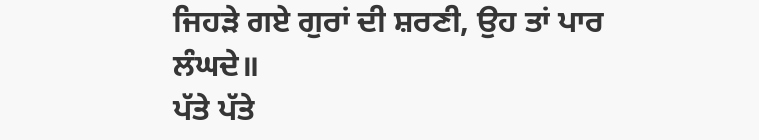ਜਿਹੜੇ ਗਏ ਗੁਰਾਂ ਦੀ ਸ਼ਰਣੀ, ਉਹ ਤਾਂ ਪਾਰ ਲੰਘਦੇ॥
ਪੱਤੇ ਪੱਤੇ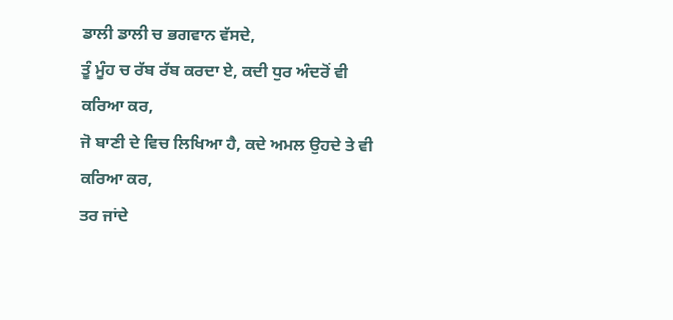ਡਾਲੀ ਡਾਲੀ ਚ ਭਗਵਾਨ ਵੱਸਦੇ,
ਤੂੰ ਮੂੰਹ ਚ ਰੱਬ ਰੱਬ ਕਰਦਾ ਏ, ਕਦੀ ਧੁਰ ਅੰਦਰੋਂ ਵੀ ਕਰਿਆ ਕਰ,
ਜੋ ਬਾਣੀ ਦੇ ਵਿਚ ਲਿਖਿਆ ਹੈ, ਕਦੇ ਅਮਲ ਉਹਦੇ ਤੇ ਵੀ ਕਰਿਆ ਕਰ,
ਤਰ ਜਾਂਦੇ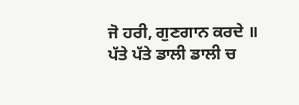ਜੋ ਹਰੀ, ਗੁਣਗਾਨ ਕਰਦੇ ॥
ਪੱਤੇ ਪੱਤੇ ਡਾਲੀ ਡਾਲੀ ਚ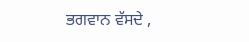ਭਗਵਾਨ ਵੱਸਦੇ ,